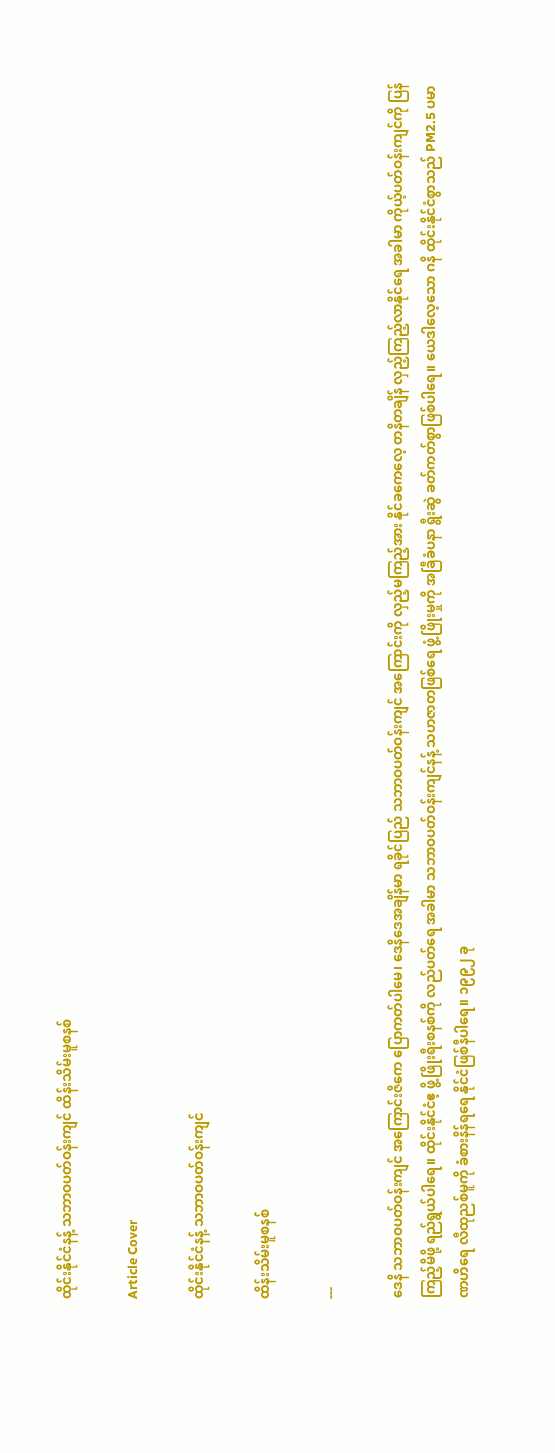ထိုင်းနိုင်ငံနန့် သဘာဝပတ်ဝန်းကျင် ထိန်းသိမ်းမူစနစ်

Article Cover

ထိုင်းနိုင်ငံနန့် သဘာဝပတ်ဝန်းကျင်

ထိန်းသိမ်းမူစနစ်

---

ဒေနိ သဘာဝပတ်ဝန်းကျင် အကြောင်းဇိကေ ပြောကတ်ပါမေ၊ ဒေနိဒေအချိန်မာ ရခိုင်ပြည် သဘာဝပတ်ဝန်းကျင် အကြောင်းကို လှည့်မကြည့်အား နိုင်ခကေလေ့ တနိတချိန် လှည့်ကြည့်လာနိုင်ရေ အခါမာ ကိုယ့်ပတ်ဝန်းကျင်ကို ပြန်ကြည့်မိဖို့ ရည်ရွယ်ပါရေ။ ထိုင်းနိုင်ငံဧ့ ဖွိ့ဖြိုးရီးစနစ်ကို လည်ပတ်ရေ အခါမာ သဘာဝပတ်ဝန်းကျင်နန့် သဟဇာတဖြစ်ရေ ဖွံ့ဖြိုးမှုကို အခြီခံပနာ ရွီးဆွဲ ခတ်ကတ်စွာဖြစ်ပါရေ။ ယေဒါလေ့သော ဂနိ ထိုင်းနိုင်ငံစွာသည် PM2.5 ပမာဏဟိရေ လီထုညစ်မူကို ခံစားနိန်ရရေ နိုင်ငံဖြစ်နီပါရေ။ ၁၉၉၂ ခု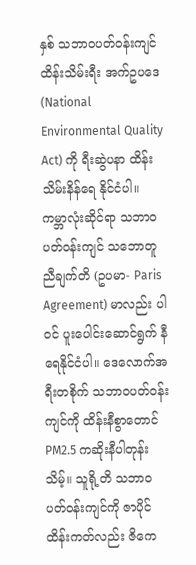နှစ် သဘာဝပတ်ဝန်းကျင် ထိန်းသိမ်းရီး အက်ဥပဒေ (National Environmental Quality Act) ကို ရီးဆွဲပနာ ထိန်းသိမ်းနိန်ရေ နိုင်ငံပါ။ ကမ္ဘာလုံးဆိုင်ရာ သဘာဝ ပတ်ဝန်းကျင် သဘောတူညီချက်တိ (ဥပမာ- Paris Agreement) မာလည်း ပါဝင် ပူးပေါင်းဆောင်ရွက် နီရေနိုင်ငံပါ။ ဒေလောက်အရီးတစိုက် သဘာဝပတ်ဝန်းကျင်ကို ထိန်းနီစွာတောင် PM2.5 ကဆိုးနီပါတုန်းသိမ့်။ သူရို့တိ သဘာဝပတ်ဝန်းကျင်ကို ဇာပိုင်ထိန်းကတ်လည်း ဇိကေ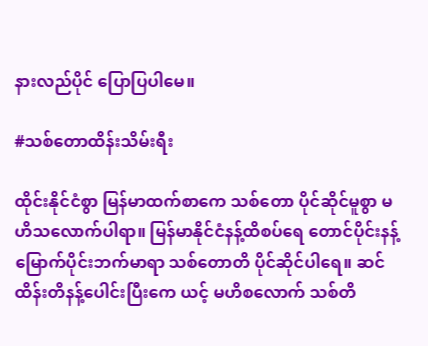နားလည်ပိုင် ပြောပြပါမေ။

#သစ်တောထိန်းသိမ်းရီး

ထိုင်းနိုင်ငံစွာ မြန်မာထက်စာကေ သစ်တော ပိုင်ဆိုင်မူစွာ မဟိသလောက်ပါရာ။ မြန်မာနိုင်ငံနန့်ထိစပ်ရေ တောင်ပိုင်းနန့် မြောက်ပိုင်းဘက်မာရာ သစ်တောတိ ပိုင်ဆိုင်ပါရေ။ ဆင်ထိန်းတိနန့်ပေါင်းပြီးကေ ယင့် မဟိစလောက် သစ်တိ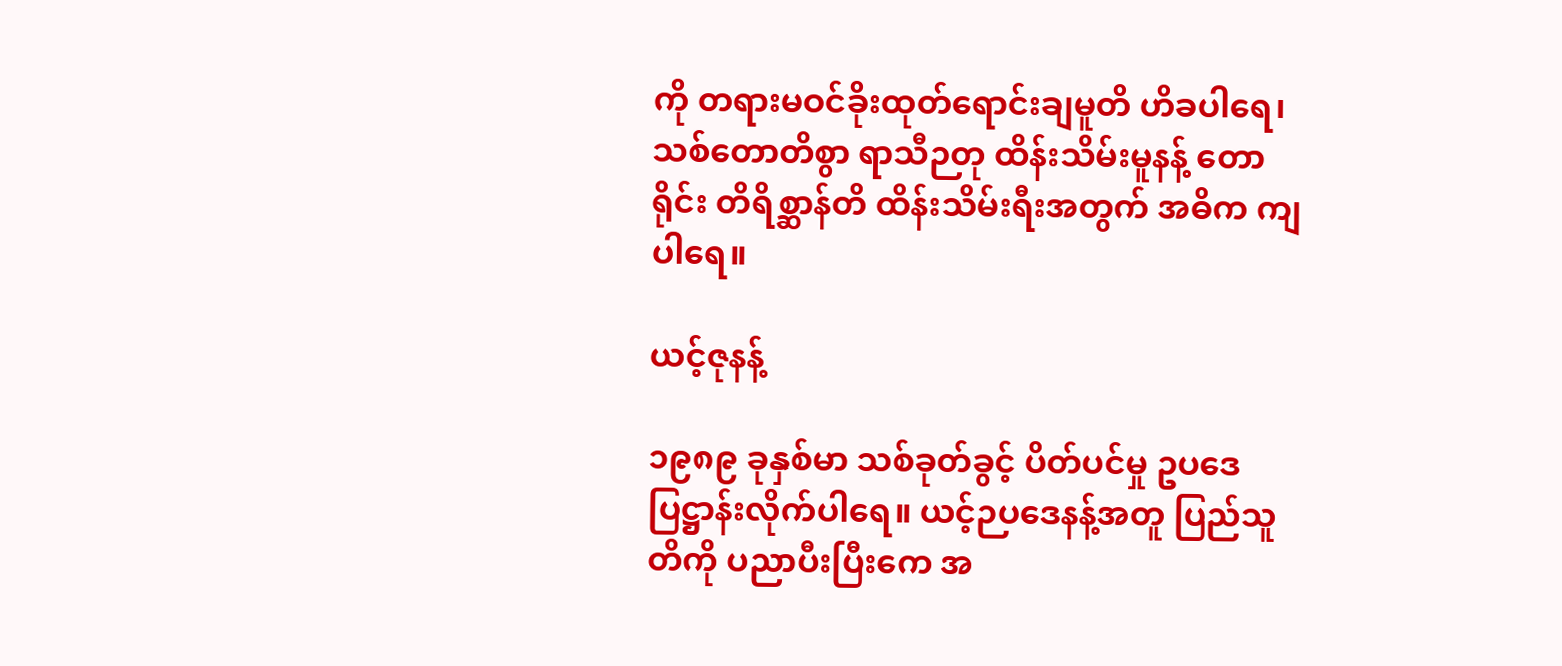ကို တရားမဝင်ခိုးထုတ်ရောင်းချမူတိ ဟိခပါရေ၊ သစ်တောတိစွာ ရာသီဉတု ထိန်းသိမ်းမူနန့် တောရိုင်း တိရိစ္ဆာန်တိ ထိန်းသိမ်းရီးအတွက် အဓိက ကျပါရေ။

ယင့်ဇုနန့်

၁၉၈၉ ခုနှစ်မာ သစ်ခုတ်ခွင့် ပိတ်ပင်မှု ဥပဒေ ပြဋ္ဌာန်းလိုက်ပါရေ။ ယင့်ဉပဒေနန့်အတူ ပြည်သူတိကို ပညာပီးပြီးကေ အ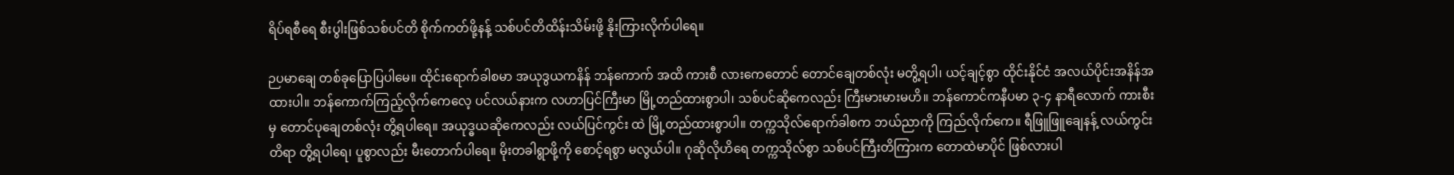ရိပ်ရစီရေ စီးပွါးဖြစ်သစ်ပင်တိ စိုက်ကတ်ဖို့နန့် သစ်ပင်တိထိန်းသိမ်းဖို့ နိုးကြားလိုက်ပါရေ။

ဉပမာချေ တစ်ခုပြောပြပါမေ။ ထိုင်းရောက်ခါစမာ အယုဒွယကနိန် ဘန်ကောက် အထိ ကားစီ လားကေတောင် တောင်ချေတစ်လုံး မတွိ့ရပါ၊ ယင့်ချင့်စွာ ထိုင်းနိုင်ငံ အလယ်ပိုင်းအနိန်အထားပါ။ ဘန်ကောက်ကြည့်လိုက်ကေလေ့ ပင်လယ်နားက လဟာပြင်ကြီးမာ မြို့တည်ထားစွာပါ၊ သစ်ပင်ဆိုကေလည်း ကြီးမားမားမဟိ။ ဘန်ကောင်ကနီပမာ ၃-၄ နာရီလောက် ကားစီးမှ တောင်ပုချေတစ်လုံး တွိ့ရပါရေ။ အယုဒ္ဓယဆိုကေလည်း လယ်ပြင်ကွင်း ထဲ မြို့တည်ထားစွာပါ။ တက္ကသိုလ်ရောက်ခါစက ဘယ်ညာကို ကြည်လိုက်ကေ။ ရီဖြူဖြူချေနန့် လယ်ကွင်းတိရာ တွိ့ရပါရေ၊ ပူစွာလည်း မီးတောက်ပါရေ။ မိုးတခါရွာဖို့ကို စောင့်ရစွာ မလွယ်ပါ။ ဂုဆိုလိုဟိရေ တက္ကသိုလ်စွာ သစ်ပင်ကြီးတိကြားက တောထဲမာပိုင် ဖြစ်လားပါ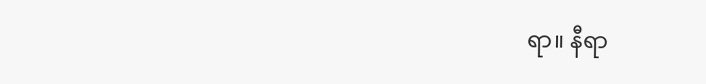ရာ။ နီရာ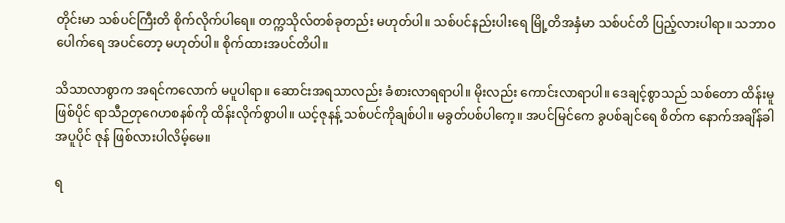တိုင်းမာ သစ်ပင်ကြီးတိ စိုက်လိုက်ပါရေ။ တက္ကသိုလ်တစ်ခုတည်း မဟုတ်ပါ။ သစ်ပင်နည်းပါးရေ မြို့တိအနှံမာ သစ်ပင်တိ ပြည့်လားပါရာ။ သဘာဝပေါက်ရေ အပင်တော့ မဟုတ်ပါ။ စိုက်ထားအပင်တိပါ။

သိသာလာစွာက အရင်ကလောက် မပူပါရာ။ ဆောင်းအရသာလည်း ခံစားလာရရာပါ။ မိုးလည်း ကောင်းလာရာပါ။ ဒေချင့်စွာသည် သစ်တော ထိန်းမူဖြစ်ပိုင် ရာသီဉတုဂေဟစနစ်ကို ထိန်းလိုက်စွာပါ။ ယင့်ဇုနန့် သစ်ပင်ကိုချစ်ပါ။ မခွတ်ပစ်ပါကေ့။ အပင်မြင်ကေ ခွပစ်ချင်ရေ စိတ်က နောက်အချိန်ခါ အပူပိုင် ဇုန် ဖြစ်လားပါလိမ့်မေ။

ရ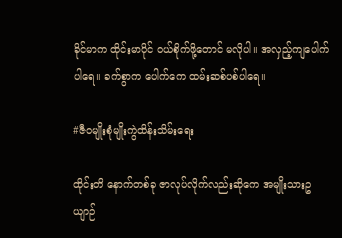ခိုင်မာက ထိုင်းမာပိုင် ဝယ်စိုက်ဖို့တောင် မလိုပါ။ အလှည့်ကျပေါက်ပါရေ။ ခက်စွာက ပေါက်ကေ ထမ်းဆစ်ပစ်ပါရေ။

#ဇီဝမျိုးစုံမျိုးကွဲထိန်းသိမ်းရေး

ထိုင်းတိ နောက်တစ်ခု ဇာလုပ်လိုက်လည်းဆိုကေ အမျိုးသားဥယျာဉ်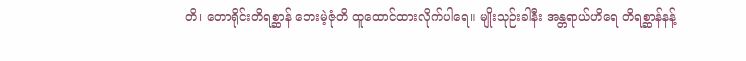တိ၊ တောရိုင်းတိရစ္ဆာန် ဘေးမဲ့ဇုံတိ ထူထောင်ထားလိုက်ပါရေ။ မျိုးသုဉ်းခါနီး အန္တရာယ်ဟိရေ တိရစ္ဆာန်နန့်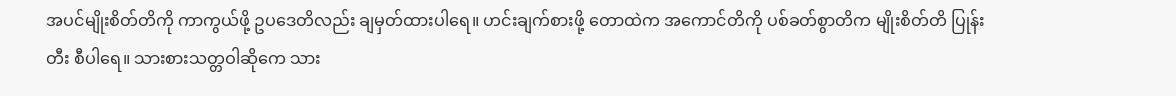အပင်မျိုးစိတ်တိကို ကာကွယ်ဖို့ ဥပဒေတိလည်း ချမှတ်ထားပါရေ။ ဟင်းချက်စားဖို့ တောထဲက အကောင်တိကို ပစ်ခတ်စွာတိက မျိုးစိတ်တိ ပြုန်းတီး စီပါရေ။ သားစားသတ္တဝါဆိုကေ သား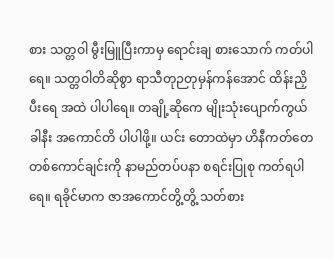စား သတ္တဝါ မွီးမြူပြီးကာမှ ရောင်းချ စားသောက် ကတ်ပါရေ။ သတ္တဝါတိဆိုစွာ ရာသီတုဉတုမှန်ကန်အောင် ထိန်းညှိပီးရေ အထဲ ပါပါရေ။ တချို့ဆိုကေ မျိုးသုံးပျောက်ကွယ်ခါနီး အကောင်တိ ပါပါဖို့။ ယင်း တောထဲမှာ ဟိနီကတ်တေ တစ်ကောင်ချင်းကို နာမည်တပ်ပနာ စရင်းပြုစု ကတ်ရပါရေ။ ရခိုင်မာက ဇာအကောင်တွိ့တွိ့ သတ်စား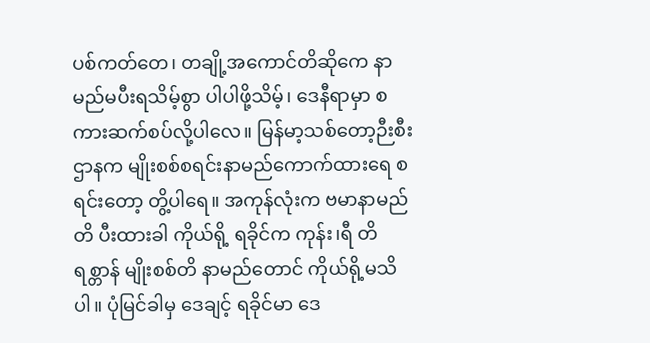ပစ်ကတ်တေ၊ တချို့အကောင်တိဆိုကေ နာမည်မပီးရသိမ့်စွာ ပါပါဖို့သိမ့်၊ ဒေနီရာမှာ စကားဆက်စပ်လို့ပါလေ။ မြန်မာ့သစ်တော့ဉီးစီးဌာနက မျိုးစစ်စရင်းနာမည်ကောက်ထားရေ စရင်းတော့ တွိ့ပါရေ။ အကုန်လုံးက ဗမာနာမည်တိ ပီးထားခါ ကိုယ်ရို့ ရခိုင်က ကုန်း၊ရီ တိရစ္တာန် မျိုးစစ်တိ နာမည်တောင် ကိုယ်ရို့မသိပါ။ ပုံမြင်ခါမှ ဒေချင့် ရခိုင်မာ ဒေ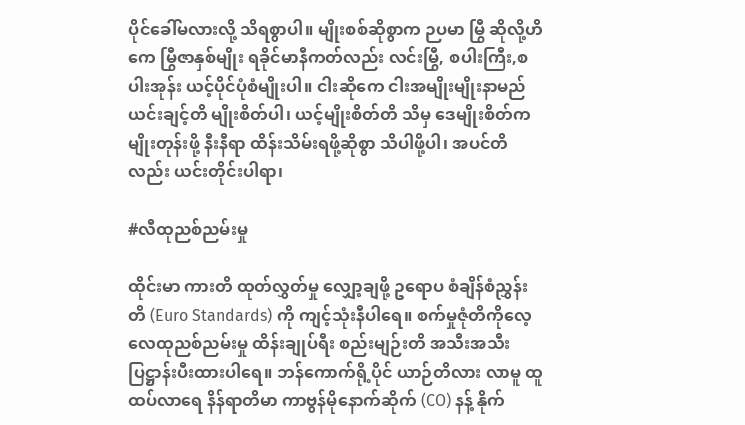ပိုင်ခေါ်မလားလို့ သိရစွာပါ။ မျိုးစစ်ဆိုစွာက ဉပမာ မြွီ ဆိုလို့ဟိကေ မြွီဇာနှစ်မျိုး ရခိုင်မာနီကတ်လည်း လင်းမြွီ, စပါးကြီး,စပါးအုန်း ယင့်ပိုင်ပုံစံမျိုးပါ။ ငါးဆိုကေ ငါးအမျိုးမျိုးနာမည် ယင်းချင့်တိ မျိုးစိတ်ပါ၊ ယင့်မျိုးစိတ်တိ သိမှ ဒေမျိုးစိတ်က မျိုးတုန်းဖို့ နီးနီရာ ထိန်းသိမ်းရဖို့ဆိုစွာ သိပါဖို့ပါ၊ အပင်တိလည်း ယင်းတိုင်းပါရာ၊

#လီထုညစ်ညမ်းမှု

ထိုင်းမာ ကားတိ ထုတ်လွှတ်မှု လျှော့ချဖို့ ဥရောပ စံချိန်စံညွှန်းတိ (Euro Standards) ကို ကျင့်သုံးနီပါရေ။ စက်မှုဇုံတိကိုလေ့ လေထုညစ်ညမ်းမှု ထိန်းချုပ်ရီး စည်းမျဉ်းတိ အသီးအသီး ပြဋ္ဌာန်းပီးထားပါရေ။ ဘန်ကောက်ရို့ပိုင် ယာဉ်တိလား လာမူ ထူထပ်လာရေ နိန်ရာတိမာ ကာဗွန်မိုနောက်ဆိုက် (CO) နန့် နိုက်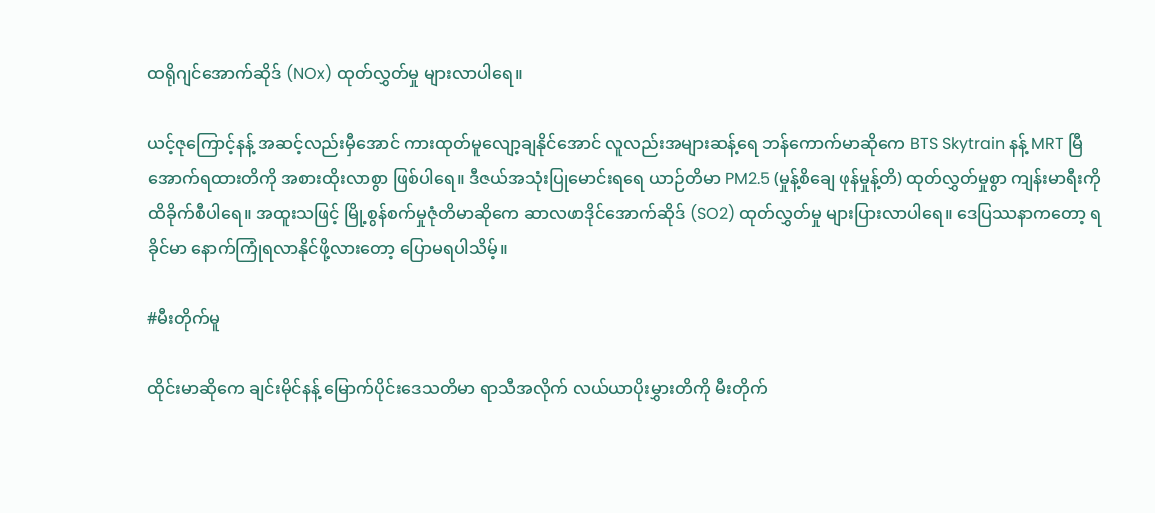ထရိုဂျင်အောက်ဆိုဒ် (NOx) ထုတ်လွှတ်မှု များလာပါရေ။

ယင့်ဇုကြောင့်နန့် အဆင့်လည်းမှီအောင် ကားထုတ်မူလျော့ချနိုင်အောင် လူလည်းအများဆန့်ရေ ဘန်ကောက်မာဆိုကေ BTS Skytrain နန့် MRT မြီအောက်ရထားတိကို အစားထိုးလာစွာ ဖြစ်ပါရေ။ ဒီဇယ်အသုံးပြုမောင်းရရေ ယာဉ်တိမာ PM2.5 (မှုန့်စိချေ ဖုန်မှုန့်တိ) ထုတ်လွှတ်မှုစွာ ကျန်းမာရီးကို ထိခိုက်စီပါရေ။ အထူးသဖြင့် မြို့စွန်စက်မှုဇုံတိမာဆိုကေ ဆာလဖာဒိုင်အောက်ဆိုဒ် (SO2) ထုတ်လွှတ်မှု များပြားလာပါရေ။ ဒေပြဿနာကတော့ ရခိုင်မာ နောက်ကြုံရလာနိုင်ဖို့လားတော့ ပြောမရပါသိမ့်။

#မီးတိုက်မူ

ထိုင်းမာဆိုကေ ချင်းမိုင်နန့် မြောက်ပိုင်းဒေသတိမာ ရာသီအလိုက် လယ်ယာပိုးမွှားတိကို မီးတိုက်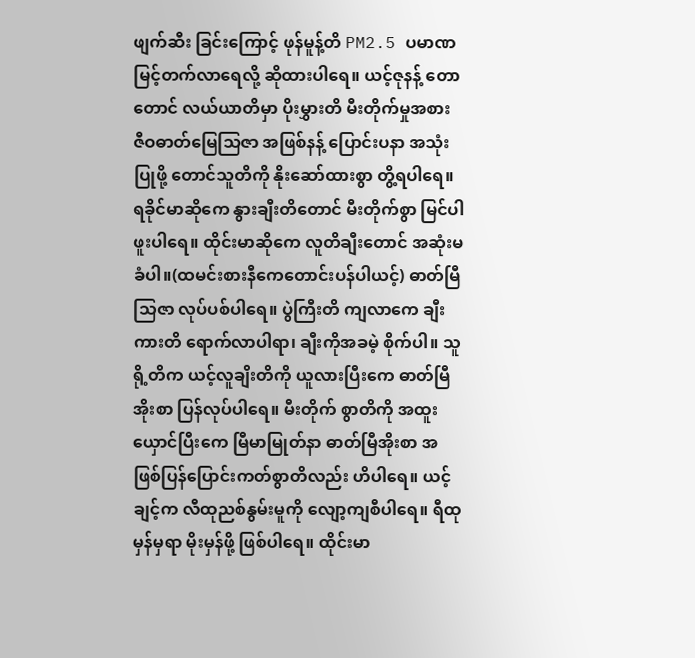ဖျက်ဆီး ခြင်းကြောင့် ဖုန်မူန့်တိ PM2.5 ပမာဏ မြင့်တက်လာရေလို့ ဆိုထားပါရေ။ ယင့်ဇုနန့် တောတောင် လယ်ယာတိမှာ ပိုးမွှားတိ မီးတိုက်မှုအစား ဇီဝဓာတ်မြေသြဇာ အဖြစ်နန့် ပြောင်းပနာ အသုံးပြုဖို့ တောင်သူတိကို နိုးဆော်ထားစွာ တွိ့ရပါရေ။ ရခိုင်မာဆိုကေ နွားချီးတိတောင် မီးတိုက်စွာ မြင်ပါဖူးပါရေ။ ထိုင်းမာဆိုကေ လူတိချီးတောင် အဆုံးမခံပါ။(ထမင်းစားနီကေတောင်းပန်ပါယင့်) ဓာတ်မြီသြဇာ လုပ်ပစ်ပါရေ။ ပွဲကြီးတိ ကျလာကေ ချီးကားတိ ရောက်လာပါရာ၊ ချီးကိုအခမဲ့ စိုက်ပါ။ သူရို့တိက ယင့်လူချိးတိကို ယူလားပြီးကေ ဓာတ်မြီအိုးစာ ပြန်လုပ်ပါရေ။ မီးတိုက် စွာတိကို အထူးယှောင်ပြီးကေ မြီမာမြုတ်နာ ဓာတ်မြီအိုးစာ အဖြစ်ပြန်ပြောင်းကတ်စွာတိလည်း ဟိပါရေ။ ယင့်ချင့်က လီထုညစ်နွမ်းမူကို လျော့ကျစီပါရေ။ ရီထုမှန်မှရာ မိုးမှန်ဖို့ ဖြစ်ပါရေ။ ထိုင်းမာ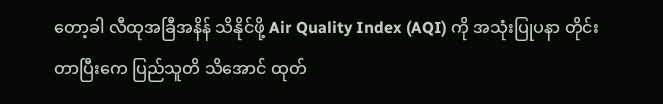တော့ခါ လီထုအခြီအနိန် သိနိုင်ဖို့ Air Quality Index (AQI) ကို အသုံးပြုပနာ တိုင်းတာပြီးကေ ပြည်သူတိ သိအောင် ထုတ်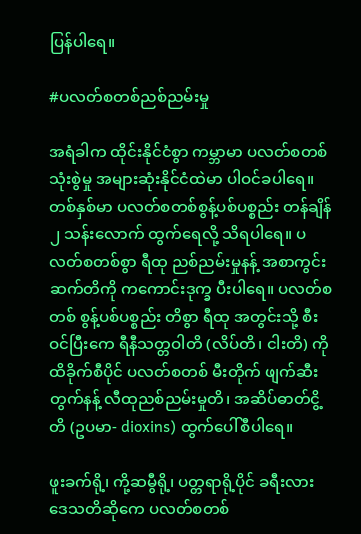ပြန်ပါရေ။

#ပလတ်စတစ်ညစ်ညမ်းမှု

အရံခါက ထိုင်းနိုင်ငံစွာ ကမ္ဘာမာ ပလတ်စတစ်သုံးစွဲမှု အများဆုံးနိုင်ငံထဲမာ ပါဝင်ခပါရေ။ တစ်နှစ်မာ ပလတ်စတစ်စွန့်ပစ်ပစ္စည်း တန်ချိန် ၂ သန်းလောက် ထွက်ရေလို့ သိရပါရေ။ ပလတ်စတစ်စွာ ရီထု ညစ်ညမ်းမှုနန့် အစာကွင်းဆက်တိကို ကကောင်းဒုက္ခ ပီးပါရေ။ ပလတ်စတစ် စွန့်ပစ်ပစ္စည်း တိစွာ ရီထု အတွင်းသို့ စီးဝင်ပြီးကေ ရီနီသတ္တဝါတိ (လိပ်တိ၊ ငါးတိ) ကို ထိခိုက်စီပိုင် ပလတ်စတစ် မီးတိုက် ဖျက်ဆီးတွက်နန့် လီထုညစ်ညမ်းမှုတိ၊ အဆိပ်ဓာတ်ငွိ့တိ (ဥပမာ- dioxins) ထွက်ပေါ်စီပါရေ။

ဖူးခက်ရို့၊ ကို့ဆမွီရို့၊ ပတ္တရာရို့ပိုင် ခရီးလား ဒေသတိဆိုကေ ပလတ်စတစ်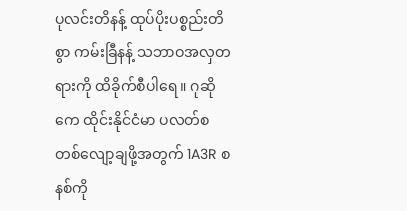ပုလင်းတိနန့် ထုပ်ပိုးပစ္စည်းတိစွာ ကမ်းခြီနန့် သဘာဝအလှတရားကို ထိခိုက်စီပါရေ။ ဂုဆိုကေ ထိုင်းနိုင်ငံမာ ပလတ်စတစ်လျော့ချဖို့အတွက် 1A3R စနစ်ကို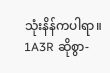သုံးနိန်ကပါရာ။ 1A3R ဆိုစွာ-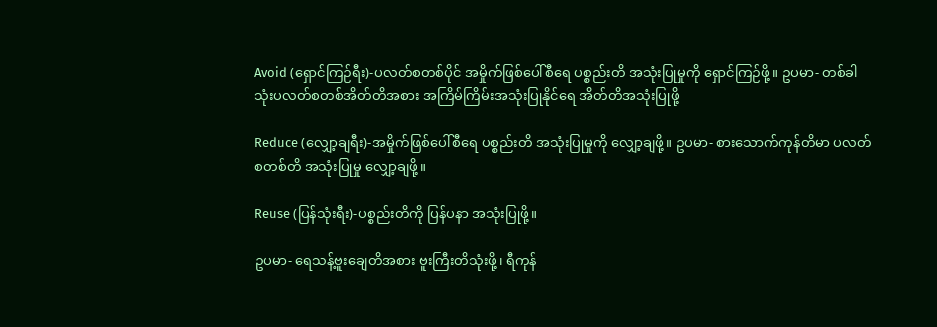Avoid (ရှောင်ကြဉ်ရီး)-ပလတ်စတစ်ပိုင် အမှိုက်ဖြစ်ပေါ်စီရေ ပစ္စည်းတိ အသုံးပြုမှုကို ရှောင်ကြဉ်ဖို့။ ဥပမာ- တစ်ခါသုံးပလတ်စတစ်အိတ်တိအစား အကြိမ်ကြိမ်းအသုံးပြုနိုင်ရေ အိတ်တိအသုံးပြုဖို့

Reduce (လျှော့ချရီး)-အမှိုက်ဖြစ်ပေါ်စီရေ ပစ္စည်းတိ အသုံးပြုမှုကို လျှော့ချဖို့။ ဥပမာ- စားသောက်ကုန်တိမာ ပလတ်စတစ်တိ အသုံးပြုမှု လျှော့ချဖို့။

Reuse (ပြန်သုံးရီး)-ပစ္စည်းတိကို ပြန်ပနာ အသုံးပြုဖို့။

ဥပမာ- ရေသန့်ဗူးချေတိအစား ဗူးကြီးတိသုံးဖို့၊ ရီကုန်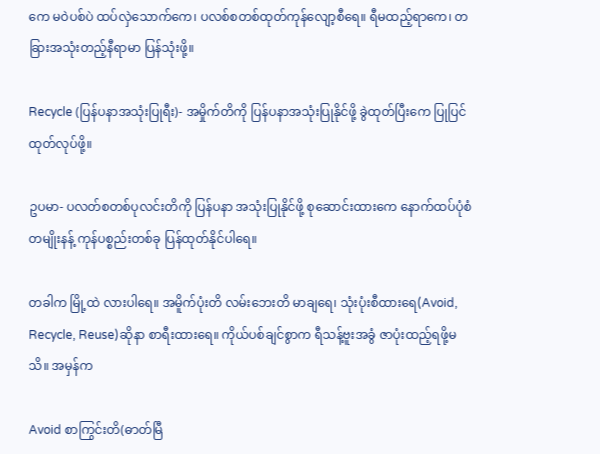ကေ မဝဲပစ်ပဲ ထပ်လှဲသောက်ကေ၊ ပလစ်စတစ်ထုတ်ကုန်လျော့စီရေ။ ရီမထည့်ရာကေ၊ တခြားအသုံးတည့်နီရာမာ ပြန်သုံးဖို့။

Recycle (ပြန်ပနာအသုံးပြုရီး)- အမှိုက်တိကို ပြန်ပနာအသုံးပြုနိုင်ဖို့ ခွဲထုတ်ပြီးကေ ပြုပြင်ထုတ်လုပ်ဖို့။

ဥပမာ- ပလတ်စတစ်ပုလင်းတိကို ပြန်ပနာ အသုံးပြုနိုင်ဖို့ စုဆောင်းထားကေ နောက်ထပ်ပုံစံတမျိုးနန့် ကုန်ပစ္စည်းတစ်ခု ပြန်ထုတ်နိုင်ပါရေ။

တခါက မြို့ထဲ လားပါရေ။ အမိူက်ပုံးတိ လမ်းဘေးတိ မာချရေ၊ သုံးပုံးစီထားရေ(Avoid, Recycle, Reuse)ဆိုနာ စာရီးထားရေ။ ကိုယ်ပစ်ချင်စွာက ရီသန့်ဗူးအခွံ ဇာပုံးထည့်ရဖို့မသိ။ အမှန်က

Avoid စာကြွင်းတိ(ဓာတ်မြီ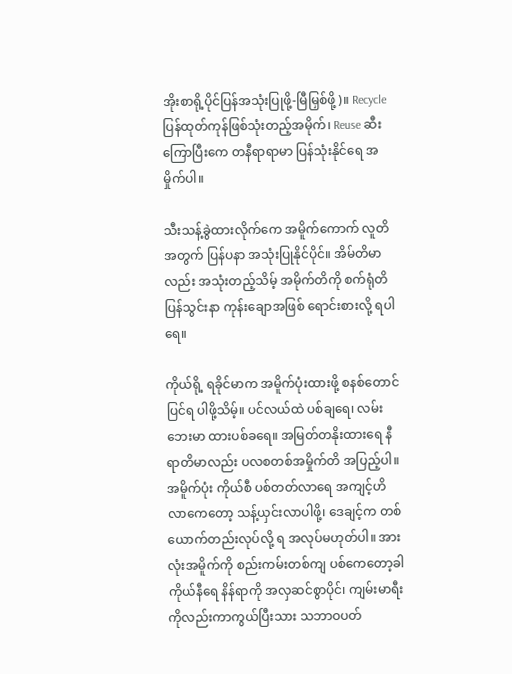အိုးစာရို့ပိုင်ပြန်အသုံးပြုဖို့-မြီမြှစ်ဖို့)။ Recycle ပြန်ထုတ်ကုန်ဖြစ်သုံးတည့်အမိုက်၊ Reuse ဆီးကြောပြီးကေ တနီရာရာမာ ပြန်သုံးနိုင်ရေ အမှိုက်ပါ။

သီးသန့်ခွဲထားလိုက်ကေ အမိူက်ကောက် လူတိအတွက် ပြန်ပနာ အသုံးပြုနိုင်ပိုင်။ အိမ်တိမာလည်း အသုံးတည့်သိမ့် အမိုက်တိကို စက်ရုံတိ ပြန်သွင်းနာ ကုန်းချောအဖြစ် ရောင်းစားလို့ ရပါရေ။

ကိုယ်ရို့ ရခိုင်မာက အမိူက်ပုံးထားဖို့ စနစ်တောင် ပြင်ရ ပါဖို့သိမ့်။ ပင်လယ်ထဲ ပစ်ချရေ၊ လမ်းဘေးမာ ထားပစ်ခရေ။ အမြတ်တနိုးထားရေ နီရာတိမာလည်း ပလစတစ်အမှိုက်တိ အပြည့်ပါ။ အမိူက်ပုံး ကိုယ်စီ ပစ်တတ်လာရေ အကျင့်ဟိလာကေတော့ သန့်ယှင်းလာပါဖို့၊ ဒေချင့်က တစ်ယောက်တည်းလုပ်လို့ ရ အလုပ်မဟုတ်ပါ။ အားလုံးအမိူက်ကို စည်းကမ်းတစ်ကျ ပစ်ကေတော့ခါ ကိုယ်နီရေ နိန်ရာကို အလှဆင်စွာပိုင်၊ ကျမ်းမာရီးကိုလည်းကာကွယ်ပြီးသား သဘာဝပတ်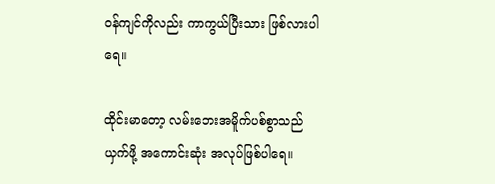ဝန်ကျင်ကိုလည်း ကာကွယ်ပြီးသား ဖြစ်လားပါရေ။

ထိုင်းမာတော့ လမ်းဘေးအမိူက်ပစ်စွာသည် ယှက်ဖို့ အကောင်းဆုံး အလုပ်ဖြစ်ပါရေ။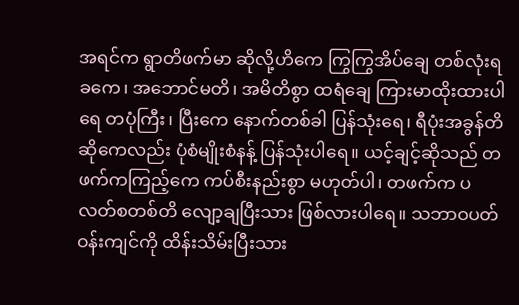အရင်က ရွာတိဖက်မာ ဆိုလို့ဟိကေ ကြွကြွအိပ်ချေ တစ်လုံးရခကေ၊ အဘောင်မတိ၊ အမိတိစွာ ထရံချေ ကြားမာထိုးထားပါရေ တပုံကြီး၊ ပြီးကေ နောက်တစ်ခါ ပြန်သုံးရေ၊ ရီပုံးအခွန်တိဆိုကေလည်း ပုံစံမျိုးစံနန့် ပြန်သုံးပါရေ။ ယင့်ချင့်ဆိုသည် တဖက်ကကြည့်ကေ ကပ်စီးနည်းစွာ မဟုတ်ပါ၊ တဖက်က ပလတ်စတစ်တိ လျော့ချပြီးသား ဖြစ်လားပါရေ။ သဘာဝပတ်ဝန်းကျင်ကို ထိန်းသိမ်းပြီးသား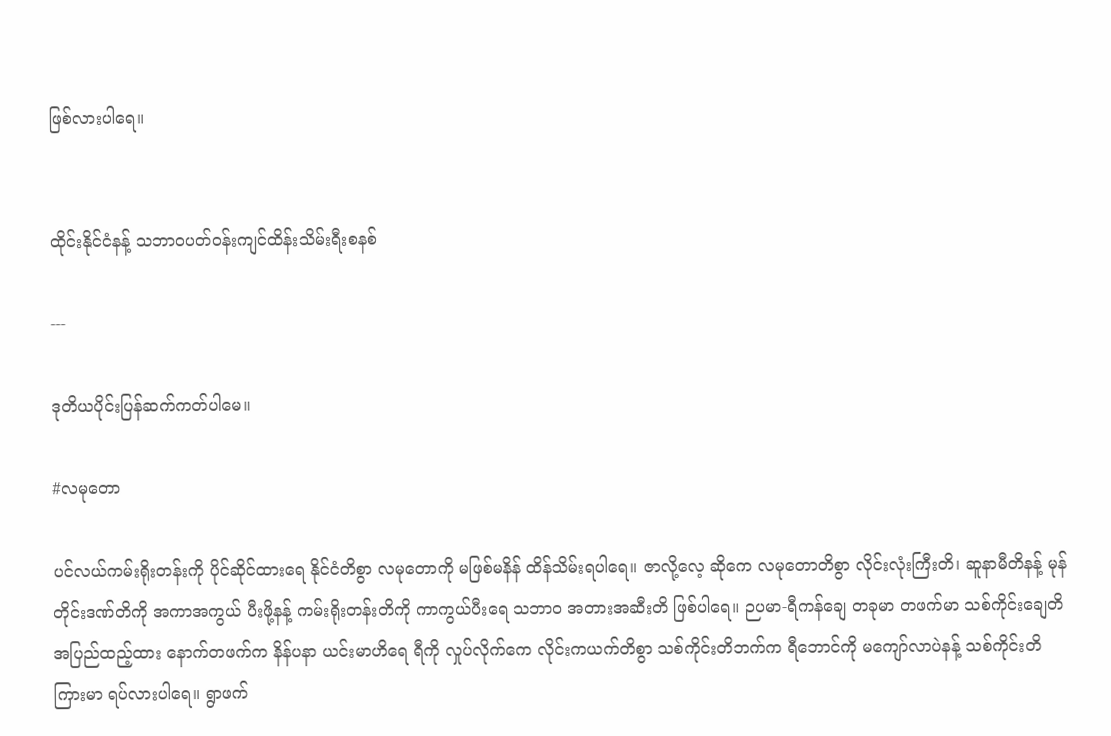ဖြစ်လားပါရေ။


ထိုင်းနိုင်ငံနန့် သဘာဝပတ်ဝန်းကျင်ထိန်းသိမ်းရီးစနစ်

---

ဒုတိယပိုင်းပြန်ဆက်ကတ်ပါမေ။

#လမုတော

ပင်လယ်ကမ်းရိုးတန်းကို ပိုင်ဆိုင်ထားရေ နိုင်ငံတိစွာ လမုတောကို မဖြစ်မနိန် ထိန်သိမ်းရပါရေ။ ဇာလို့လေ့ ဆိုကေ လမုတောတိစွာ လိုင်းလုံးကြီးတိ၊ ဆူနာမီတိနန့် မုန်တိုင်းဒဏ်တိကို အကာအကွယ် ပီးဖို့နန့် ကမ်းရိုးတန်းတိကို ကာကွယ်ပီးရေ သဘာဝ အတားအဆီးတိ ဖြစ်ပါရေ။ ဉပမာ-ရီကန်ချေ တခုမာ တဖက်မာ သစ်ကိုင်းချေတိ အပြည်ထည့်ထား နောက်တဖက်က နိန်ပနာ ယင်းမာဟိရေ ရီကို လှုပ်လိုက်ကေ လိုင်းကယက်တိစွာ သစ်ကိုင်းတိဘက်က ရီဘောင်ကို မကျော်လာပဲနန့် သစ်ကိုင်းတိ ကြားမာ ရပ်လားပါရေ။ ရွာဖက်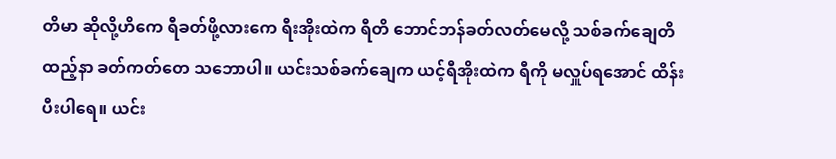တိမာ ဆိုလို့ဟိကေ ရီခတ်ဖို့လားကေ ရီးအိုးထဲက ရီတိ ဘောင်ဘန်ခတ်လတ်မေလို့ သစ်ခက်ချေတိ ထည့်နာ ခတ်ကတ်တေ သဘောပါ။ ယင်းသစ်ခက်ချေက ယင့်ရီအိုးထဲက ရီကို မလှူပ်ရအောင် ထိန်းပီးပါရေ။ ယင်း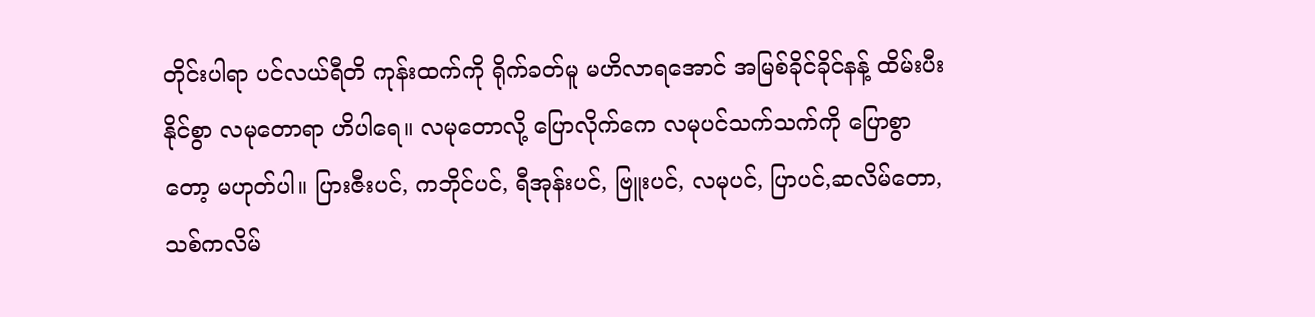တိုင်းပါရာ ပင်လယ်ရီတိ ကုန်းထက်ကို ရိုက်ခတ်မူ မဟိလာရအောင် အမြစ်ခိုင်ခိုင်နန့် ထိမ်းပီးနိုင်စွာ လမုတောရာ ဟိပါရေ။ လမုတောလို့ ပြောလိုက်ကေ လမုပင်သက်သက်ကို ပြောစွာတော့ မဟုတ်ပါ။ ပြားဇီးပင်, ကဘိုင်ပင်, ရီအုန်းပင်, ဗြူးပင်, လမုပင်, ပြာပင်,ဆလိမ်တော, သစ်ကလိမ်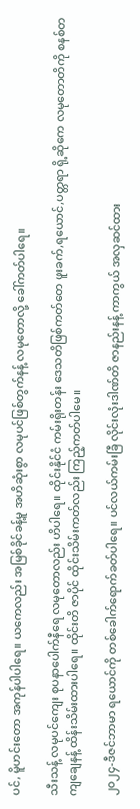ပင်, မိူဟင်းတော အကုန်ပါပါရေ။ ယကေလည်း အမြစ်ခိုင်ခန့်မူ အဟိဆုံးစွာ လမုပင်ဖြစ်တွက်နန့် လမုတောလို့ ခေါ်ကတ်ပါရေ။

သီးသန့် လမုပင်ကျေး စုပနာပေါက်နီရေ လမုတောလည်း ဟိပါရေ။ ထိုင်းနိုင်ငံ ကမ်းရိုးတန်း ဒေသတိဖြစ်ကတ်တေ ဖူးခက်,ရယောင်,ပတ္တရာ ရို့ဆိုကေ လမုတောတိကို စနစ်တကျချေနန့် ထိန်းသိမ်းထားပါရေ။ ထိုင်းတိ ဇာပိုင် ထိုင်းသိမ်းကတ်လည်း ကြည့်ကတ်ပါမေ။

၂၀၂၄-ဒီဇင်ဘာမာ ရယောင်ကို တစ်ခေါက်ရောက်ခတ်ပါရေ။ ပင်လယ်ကမ်းခြီ လိုင်းလုံးဒါဏ်တိ ဇာနည်းနန့် ကာကွယ် အလှဆင်ထား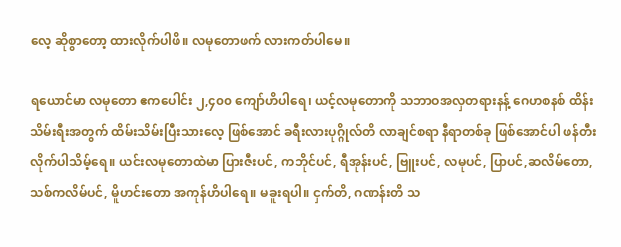လေ့ ဆိုစွာတော့ ထားလိုက်ပါဖိ။ လမုတောဖက် လားကတ်ပါမေ။

ရယောင်မာ လမုတော ဧကပေါင်း ၂,၄၀၀ ကျော်ဟိပါရေ၊ ယင့်လမုတောကို သဘာဝအလှတရားနန့် ဂေဟစနစ် ထိန်းသိမ်းရီးအတွက် ထိမ်းသိမ်းပြီးသားလေ့ ဖြစ်အောင် ခရီးလားပုဂ္ဂိုလ်တိ လာချင်စရာ နီရာတစ်ခု ဖြစ်အောင်ပါ ဖန်တီးလိုက်ပါသိမ့်ရေ။ ယင်းလမုတောထဲမာ ပြားဇီးပင်, ကဘိုင်ပင်, ရီအုန်းပင်, ဗြူးပင်, လမုပင်, ပြာပင်,ဆလိမ်တော, သစ်ကလိမ်ပင်, မိူဟင်းတော အကုန်ဟိပါရေ။ မခူးရပါ။ ငှက်တိ, ဂဏန်းတိ သ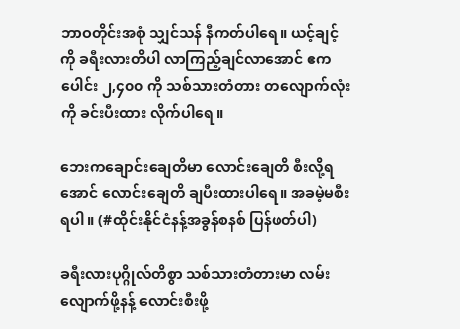ဘာဝတိုင်းအစုံ သျှင်သန် နီကတ်ပါရေ။ ယင့်ချင့်ကို ခရီးလားတိပါ လာကြည့်ချင်လာအောင် ဧကပေါင်း ၂,၄၀၀ ကို သစ်သားတံတား တလျောက်လုံးကို ခင်းပီးထား လိုက်ပါရေ။

ဘေးကချောင်းချေတိမာ လောင်းချေတိ စီးလို့ရအောင် လောင်းချေတိ ချပီးထားပါရေ။ အခမဲ့မစီးရပါ။ (#ထိုင်းနိုင်ငံနန့်အခွန်စနစ် ပြန်ဖတ်ပါ)

ခရီးလားပုဂ္ဂိုလ်တိစွာ သစ်သားတံတားမာ လမ်းလျောက်ဖို့နန့် လောင်းစီးဖို့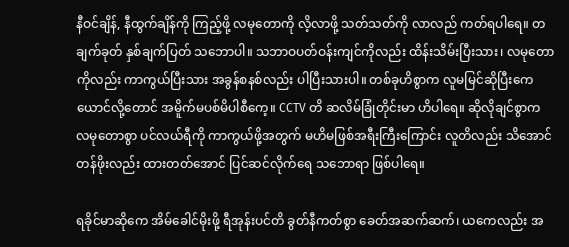နီဝင်ချိန်, နီထွက်ချိန်ကို ကြည့်ဖို့ လမုတောကို လိ့လာဖို့ သတ်သတ်ကို လာလည် ကတ်ရပါရေ။ တချက်ခုတ် နှစ်ချက်ပြတ် သဘောပါ။ သဘာဝပတ်ဝန်းကျင်ကိုလည်း ထိန်းသိမ်းပြီးသား၊ လမုတောကိုလည်း ကာကွယ်ပြီးသား အခွန်စနစ်လည်း ပါပြီးသားပါ။ တစ်ခုဟိစွာက လူမမြင်ဆိုပြီးကေ ယောင်လို့တောင် အမိူက်မပစ်မိပါစီကေ့။ CCTV တိ ဆလိမ်ခြုံတိုင်းမာ ဟိပါရေ။ ဆိုလိုချင်စွာက လမုတောစွာ ပင်လယ်ရီကို ကာကွယ်ဖို့အတွက် မဟိမဖြစ်အရီးကြီးကြောင်း လူတိလည်း သိအောင် တန်ဖိုးလည်း ထားတတ်အောင် ပြင်ဆင်လိုက်ရေ သဘောရာ ဖြစ်ပါရေ။

ရခိုင်မာဆိုကေ အိမ်ခေါင်မိုးဖို့ ရီအုန်းပင်တိ ခွတ်နီကတ်စွာ ခေတ်အဆက်ဆက်၊ ယကေလည်း အ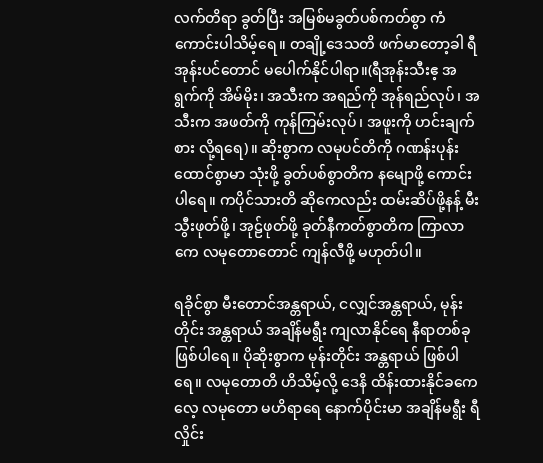လက်တိရာ ခွတ်ပြီး အမြစ်မခွတ်ပစ်ကတ်စွာ ကံကောင်းပါသိမ့်ရေ။ တချို့ဒေသတိ ဖက်မာတော့ခါ ရီအုန်းပင်တောင် မပေါက်နိုင်ပါရာ။(ရီအုန်းသီးဧ့ အရွက်ကို အိမ်မိုး၊ အသီးက အရည်ကို အုန်ရည်လုပ်၊ အသီးက အဖတ်ကို ကုန်ကြမ်းလုပ်၊ အဖူးကို ဟင်းချက်စား လို့ရရေ)။ ဆိုးစွာက လမုပင်တိကို ဂဏန်းပုန်းထောင်စွာမာ သုံးဖို့ ခွတ်ပစ်စွာတိက နမျောဖို့ ကောင်းပါရေ။ ကပိုင်သားတိ ဆိုကေလည်း ထမ်းဆိပ်ဖို့နန့် မီးသွီးဖုတ်ဖို့၊ အုဠ်ဖုတ်ဖို့ ခုတ်နီကတ်စွာတိက ကြာလာကေ လမုတောတောင် ကျန်လီဖို့ မဟုတ်ပါ။

ရခိုင်စွာ မီးတောင်အန္တရာယ်, ငလျှင်အန္တရာယ်, မုန်းတိုင်း အန္တရာယ် အချိန်မရွီး ကျလာနိုင်ရေ နီရာတစ်ခု ဖြစ်ပါရေ။ ပိုဆိုးစွာက မုန်းတိုင်း အန္တရာယ် ဖြစ်ပါရေ။ လမုတောတိ ဟိသိမ့်လို့ ဒေနိ ထိန်းထားနိုင်ခကေလေ့ လမုတော မဟိရာရေ နောက်ပိုင်းမာ အချိန်မရွီး ရီလှိုင်း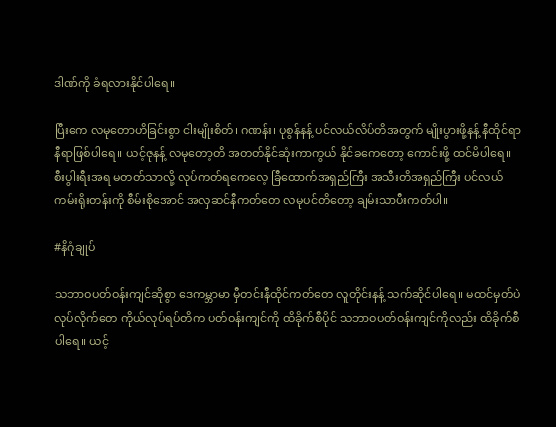ဒါဏ်ကို ခံရလားနိုင်ပါရေ။

ပြီးကေ လမုတောဟိခြင်းစွာ ငါးမျိုးစိတ်၊ ဂဏန်း၊ ပုစွန်နန့် ပင်လယ်လိပ်တိအတွက် မျိုးပွားဖို့နန့် နီထိုင်ရာ နီရာဖြစ်ပါရေ။ ယင့်ဇုနန့် လမုတော့တိ အတတ်နိုင်ဆုံးကာကွယ် နိုင်ခကေတော့ ကောင်းဖို့ ထင်မိပါရေ။ စီးပွါးရီးအရ မတတ်သာလို့ လုပ်ကတ်ရကေလေ့ ခြီထောက်အရှည်ကြီး အသီးတိအရှည်ကြီး ပင်လယ်ကမ်းရိုးတန်းကို စီမ်းစိုအောင် အလှဆင်နီကတ်တေ လမုပင်တိတော့ ချမ်းသာပီးကတ်ပါ။

#နိဂုံချုပ်

သဘာဝပတ်ဝန်းကျင်ဆိုစွာ ဒေကမ္ဘာမာ မှီတင်းနီထိုင်ကတ်တေ လူတိုင်းနန့် သက်ဆိုင်ပါရေ။ မထင်မှတ်ပဲ လုပ်လိုက်တေ ကိုယ်လုပ်ရပ်တိက ပတ်ဝန်းကျင်ကို ထိခိုက်စီပိုင် သဘာဝပတ်ဝန်းကျင်ကိုလည်း ထိခိုက်စီပါရေ။ ယင့်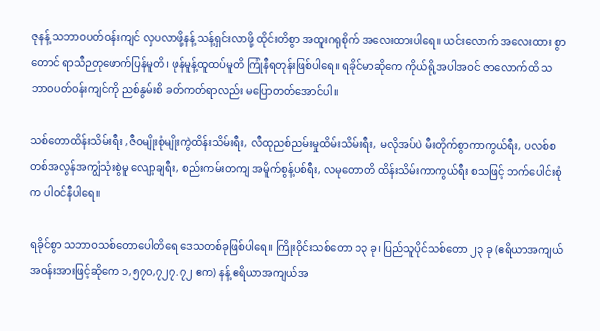ဇုနန့် သဘာဝပတ်ဝန်းကျင် လှပလာဖို့နန့် သန့်ရှင်းလာဖို့ ထိုင်းတိစွာ အထူးဂရုစိုက် အလေးထားပါရေ။ ယင်းလောက် အလေးထား စွာတောင် ရာသီဉတုဖောက်ပြန်မူတိ၊ ဖုန်မူန့်ထူထပ်မူတိ ကြုံနီရတုန်းဖြစ်ပါရေ။ ရခိုင်မာဆိုကေ ကိုယ်ရို့အပါအဝင် ဇာလောက်ထိ သဘာဝပတ်ဝန်းကျင်ကို ညစ်နွမ်းစိ ခတ်ကတ်ရာလည်း မပြောတတ်အောင်ပါ။

သစ်တောထိန်းသိမ်းရီး ,ဇီဝမျိုးစုံမျိုးကွဲထိန်းသိမ်းရီး, လီထုညစ်ညမ်းမှုထိမ်းသိမ်းရီး, မလိုအပ်ပဲ မီးတိုက်စွာကာကွယ်ရီး, ပလစ်စတစ်အလွန်အကျွံသုံးစွဲမူ လျော့ချရီး, စည်းကမ်းတကျ အမိူက်စွန့်ပစ်ရီး, လမုတောတိ ထိန်းသိမ်းကာကွယ်ရီး စသဖြင့် ဘက်ပေါင်းစုံက ပါဝင်နီပါရေ။

ရခိုင်စွာ သဘာဝသစ်တောပေါတိရေ ဒေသတစ်ခုဖြစ်ပါရေ။ ကြိုးဝိုင်းသစ်တော ၁၃ ခု၊ ပြည်သူပိုင်သစ်တော ၂၃ ခု (ဧရိယာအကျယ်အဝန်းအားဖြင့်ဆိုကေ ၁,၅၇ဝ,၇၂၇.၇၂ ဧက) နန့် ဧရိယာအကျယ်အ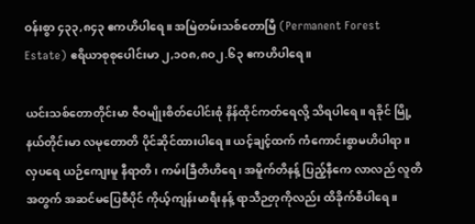ဝန်းစွာ ၄၃၃,၈၄၃ ဧကဟိပါရေ။ အမြဲတမ်းသစ်တောမြီ (Permanent Forest Estate) ဧရိယာစုစုပေါင်းမာ ၂,၁ဝ၈,၈ဝ၂.၆၃ ဧကဟိပါရေ။

ယင်းသစ်တောတိုင်းမာ ဇီဝမျိုးစိတ်ပေါင်းစုံ နိန်ထိုင်ကတ်ရေလို့ သိရပါရေ။ ရခိုင် မြို့နယ်တိုင်းမာ လမုတောတိ ပိုင်ဆိုင်ထားပါရေ။ ယင့်ချင့်ထက် ကံကောင်းစွာမဟိပါရာ။ လှပရေ ယဉ်ကျေးမူ နီရာတိ၊ ကမ်းခြီတိဟိရေ၊ အမိူက်တိနန့် ပြည့်နီကေ လာလည် လူတိအတွက် အဆင်မပြေစီပိုင် ကိုယ့်ကျန်းမာရီးနန့် ရာသီဉတုကိုလည်း ထိခိုက်စီပါရေ။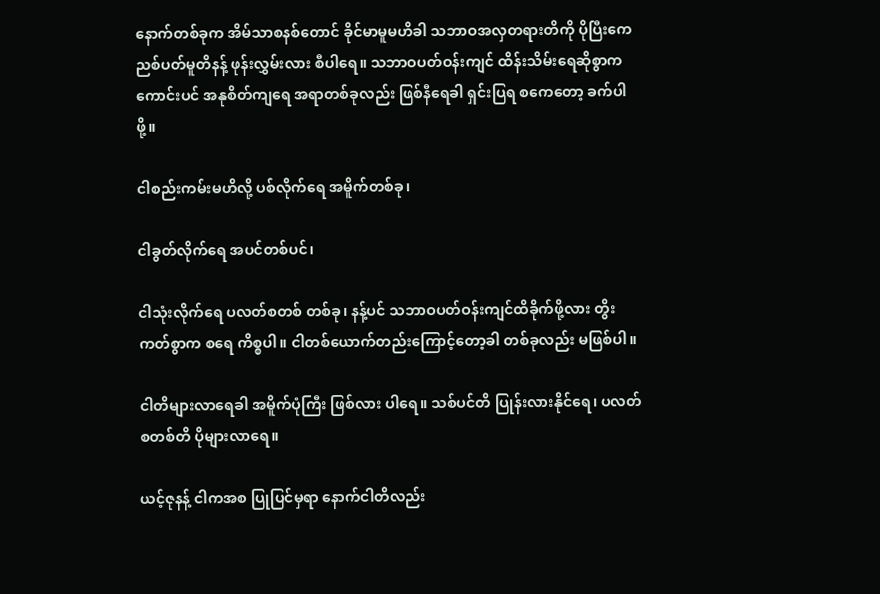နောက်တစ်ခုက အိမ်သာစနစ်တောင် ခိုင်မာမူမဟိခါ သဘာဝအလှတရားတိကို ပိုပြီးကေ ညစ်ပတ်မူတိနန့် ဖုန်းလွှမ်းလား စီပါရေ။ သဘာဝပတ်ဝန်းကျင် ထိန်းသိမ်းရေဆိုစွာက ကောင်းပင် အနုစိတ်ကျရေ အရာတစ်ခုလည်း ဖြစ်နီရေခါ ရှင်းပြရ စကေတော့ ခက်ပါဖို့။

ငါစည်းကမ်းမဟိလို့ ပစ်လိုက်ရေ အမိူက်တစ်ခု၊

ငါခွတ်လိုက်ရေ အပင်တစ်ပင်၊

ငါသုံးလိုက်ရေ ပလတ်စတစ် တစ်ခု၊ နန့်ပင် သဘာဝပတ်ဝန်းကျင်ထိခိုက်ဖို့လား တွိးကတ်စွာက စရေ ကိစ္စပါ။ ငါတစ်ယောက်တည်းကြောင့်တော့ခါ တစ်ခုလည်း မဖြစ်ပါ။

ငါတိများလာရေခါ အမိူက်ပုံကြီး ဖြစ်လား ပါရေ။ သစ်ပင်တိ ပြုန်းလားနိုင်ရေ၊ ပလတ်စတစ်တိ ပိုများလာရေ။

ယင့်ဇုနန့် ငါကအစ ပြုပြင်မှရာ နောက်ငါတိလည်း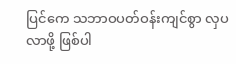ပြင်ကေ သဘာဝပတ်ဝန်းကျင်စွာ လှပလာဖို့ ဖြစ်ပါ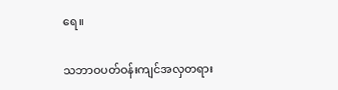ရေ။

သဘာဝပတ်ဝန်းကျင်အလှတရား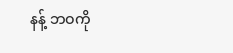နန့် ဘဝကို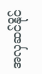အလှဆင်နိုင်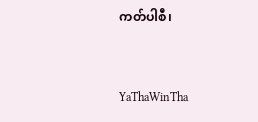ကတ်ပါစီ၊


YaThaWinTha